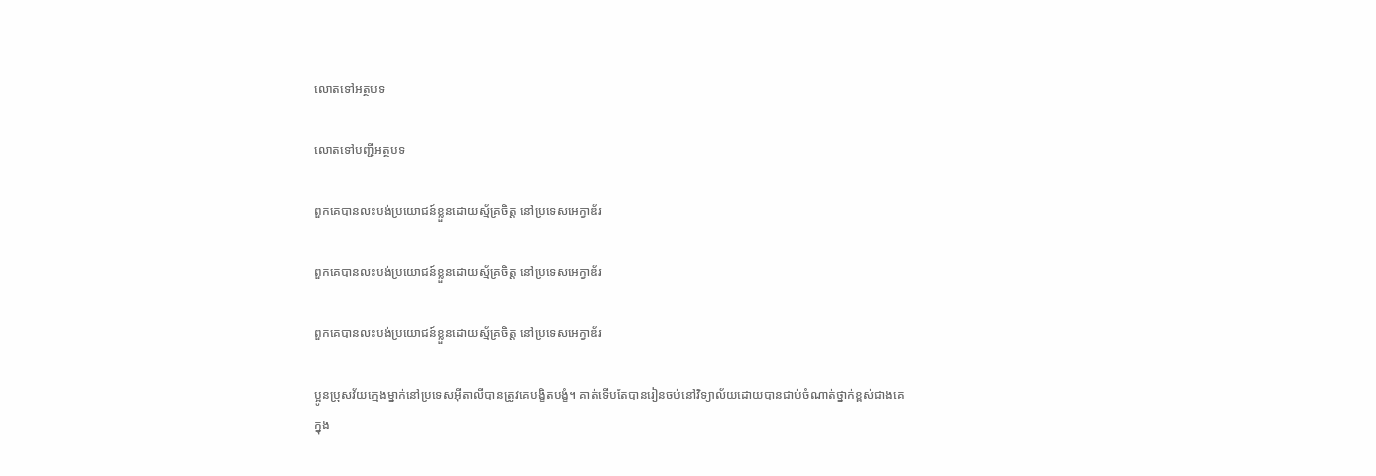លោតទៅអត្ថបទ

លោតទៅបញ្ជីអត្ថបទ

ពួកគេបានលះបង់ប្រយោជន៍ខ្លួនដោយស្ម័គ្រចិត្ដ នៅប្រទេសអេក្វាឌ័រ

ពួកគេបានលះបង់ប្រយោជន៍ខ្លួនដោយស្ម័គ្រចិត្ដ នៅប្រទេសអេក្វាឌ័រ

ពួកគេបានលះបង់ប្រយោជន៍ខ្លួនដោយស្ម័គ្រចិត្ត នៅប្រទេសអេក្វាឌ័រ

ប្អូនប្រុសវ័យក្មេងម្នាក់នៅប្រទេសអ៊ីតាលីបានត្រូវគេបង្ខិតបង្ខំ។ គាត់ទើបតែបានរៀនចប់នៅវិទ្យាល័យដោយបានជាប់ចំណាត់ថ្នាក់ខ្ពស់ជាងគេក្នុង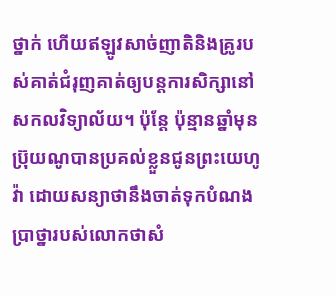ថ្នាក់ ហើយឥឡូវសាច់ញាតិនិងគ្រូរបស់គាត់ជំរុញគាត់ឲ្យបន្តការសិក្សានៅសកលវិទ្យាល័យ។ ប៉ុន្តែ ប៉ុន្មានឆ្នាំមុនប៊្រុយណូបានប្រគល់ខ្លួនជូនព្រះយេហូវ៉ា ដោយសន្យាថានឹងចាត់ទុកបំណងប្រាថ្នារបស់លោកថាសំ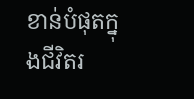ខាន់បំផុតក្នុងជីវិតរ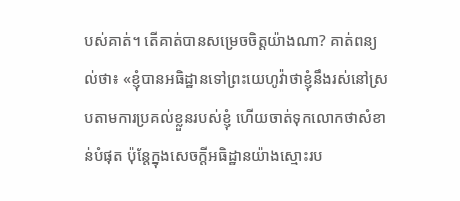បស់គាត់។ តើគាត់បានសម្រេចចិត្តយ៉ាងណា? គាត់ពន្យល់ថា៖ «ខ្ញុំបានអធិដ្ឋានទៅព្រះយេហូវ៉ាថាខ្ញុំនឹងរស់នៅស្របតាមការប្រគល់ខ្លួនរបស់ខ្ញុំ ហើយចាត់ទុកលោកថាសំខាន់បំផុត ប៉ុន្តែក្នុងសេចក្ដីអធិដ្ឋានយ៉ាងស្មោះរប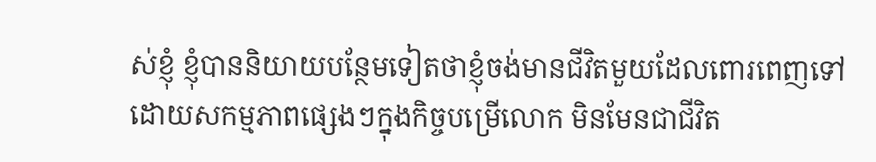ស់ខ្ញុំ ខ្ញុំបាននិយាយបន្ថែមទៀតថាខ្ញុំចង់មានជីវិតមួយដែលពោរពេញទៅដោយសកម្មភាពផ្សេងៗក្នុងកិច្ចបម្រើលោក មិនមែនជាជីវិត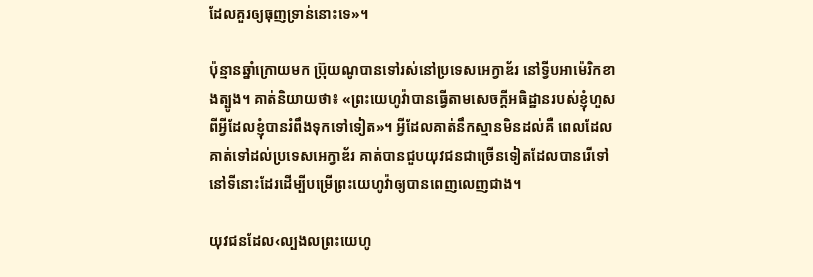ដែលគួរឲ្យធុញទ្រាន់នោះទេ»។

ប៉ុន្មានឆ្នាំក្រោយមក ប៊្រុយណូបានទៅរស់នៅប្រទេសអេក្វាឌ័រ នៅទ្វីបអាម៉េរិកខាងត្បូង។ គាត់និយាយថា៖ «ព្រះយេហូវ៉ាបានធ្វើតាមសេចក្ដីអធិដ្ឋានរបស់ខ្ញុំហួសពីអ្វីដែលខ្ញុំបានរំពឹងទុកទៅទៀត»។ អ្វីដែលគាត់នឹកស្មានមិនដល់គឺ ពេលដែលគាត់ទៅដល់ប្រទេសអេក្វាឌ័រ គាត់បានជួបយុវជនជាច្រើនទៀតដែលបានរើទៅនៅទីនោះដែរដើម្បីបម្រើព្រះយេហូវ៉ាឲ្យបានពេញលេញជាង។

យុវជនដែល‹ល្បងលព្រះយេហូ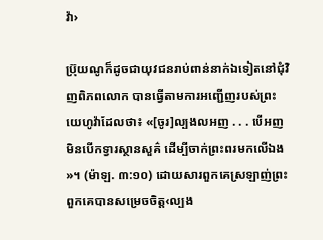វ៉ា›

ប៊្រុយណូក៏ដូចជាយុវជនរាប់ពាន់នាក់ឯទៀតនៅជុំវិញពិភពលោក បានធ្វើតាមការអញ្ជើញរបស់ព្រះយេហូវ៉ាដែលថា៖ «[ចូរ]ល្បងលអញ . . . បើអញមិនបើកទ្វារស្ថានសួគ៌ ដើម្បីចាក់ព្រះពរមកលើឯង»។ (ម៉ាឡ. ៣:១០) ដោយសារពួកគេស្រឡាញ់ព្រះ ពួកគេបានសម្រេចចិត្ត‹ល្បង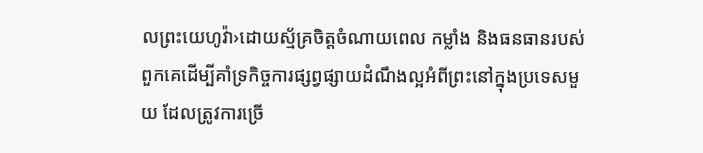លព្រះយេហូវ៉ា›ដោយស្ម័គ្រចិត្តចំណាយពេល កម្លាំង និងធនធានរបស់ពួកគេដើម្បីគាំទ្រកិច្ចការផ្សព្វផ្សាយដំណឹងល្អអំពីព្រះនៅក្នុងប្រទេសមួយ ដែលត្រូវការច្រើ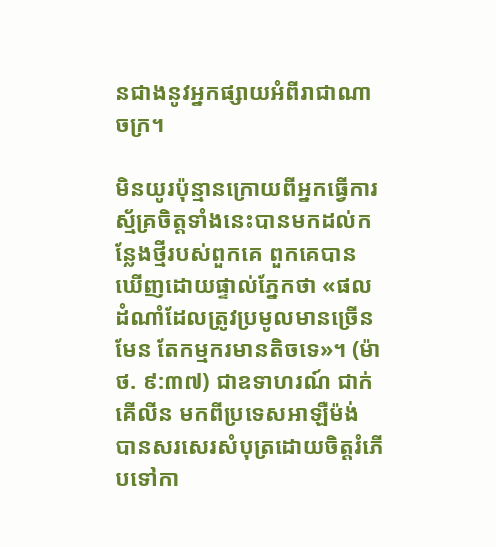នជាងនូវអ្នកផ្សាយអំពីរាជាណាចក្រ។

មិនយូរប៉ុន្មានក្រោយពីអ្នកធ្វើការស្ម័គ្រចិត្តទាំងនេះបានមកដល់កន្លែងថ្មីរបស់ពួកគេ ពួកគេបានឃើញដោយផ្ទាល់ភ្នែកថា «ផលដំណាំដែលត្រូវប្រមូលមានច្រើនមែន តែកម្មករមានតិចទេ»។ (ម៉ាថ. ៩:៣៧) ជាឧទាហរណ៍ ជាក់គើលីន មកពីប្រទេសអាឡឺម៉ង់ បានសរសេរសំបុត្រដោយចិត្តរំភើបទៅកា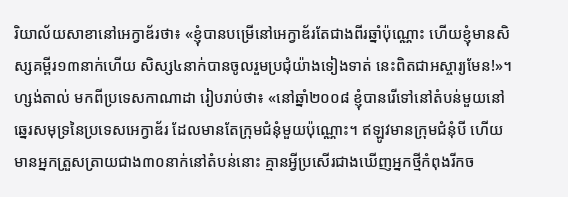រិយាល័យសាខានៅអេក្វាឌ័រថា៖ «ខ្ញុំបានបម្រើនៅអេក្វាឌ័រតែជាងពីរឆ្នាំប៉ុណ្ណោះ ហើយខ្ញុំមានសិស្សគម្ពីរ១៣នាក់ហើយ សិស្ស៤នាក់បានចូលរួមប្រជុំយ៉ាងទៀងទាត់ នេះពិតជាអស្ចារ្យមែន!»។ ហ្សង់តាល់ មកពីប្រទេសកាណាដា រៀបរាប់ថា៖ «នៅឆ្នាំ២០០៨ ខ្ញុំបានរើទៅនៅតំបន់មួយនៅឆ្នេរសមុទ្រនៃប្រទេសអេក្វាឌ័រ ដែលមានតែក្រុមជំនុំមួយប៉ុណ្ណោះ។ ឥឡូវមានក្រុមជំនុំបី ហើយមានអ្នកត្រួសត្រាយជាង៣០នាក់នៅតំបន់នោះ គ្មានអ្វីប្រសើរជាងឃើញអ្នកថ្មីកំពុងរីកច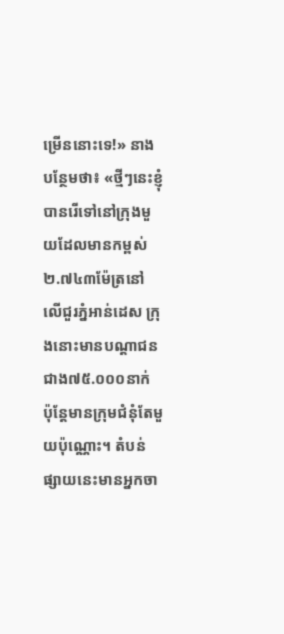ម្រើននោះទេ!» នាងបន្ថែមថា៖ «ថ្មីៗនេះខ្ញុំបានរើទៅនៅក្រុងមួយដែលមានកម្ពស់២.៧៤៣ម៉ែត្រនៅលើជួរភ្នំអាន់ដេស ក្រុងនោះមានបណ្ដាជនជាង៧៥.០០០នាក់ ប៉ុន្តែមានក្រុមជំនុំតែមួយប៉ុណ្ណោះ។ តំបន់ផ្សាយនេះមានអ្នកចា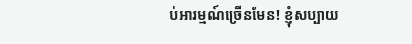ប់អារម្មណ៍ច្រើនមែន! ខ្ញុំសប្បាយ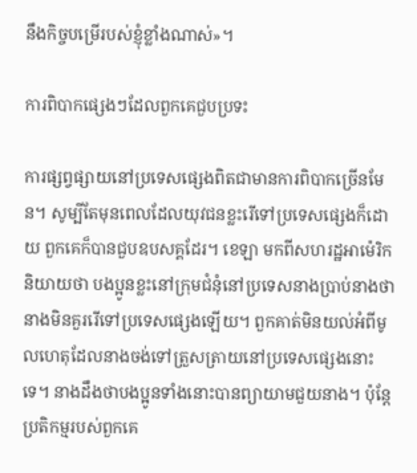នឹងកិច្ចបម្រើរបស់ខ្ញុំខ្លាំងណាស់»។

ការពិបាកផ្សេងៗដែលពួកគេជួបប្រទះ

ការផ្សព្វផ្សាយនៅប្រទេសផ្សេងពិតជាមានការពិបាកច្រើនមែន។ សូម្បីតែមុនពេលដែលយុវជនខ្លះរើទៅប្រទេសផ្សេងក៏ដោយ ពួកគេក៏បានជួបឧបសគ្គដែរ។ ខេឡា មកពីសហរដ្ឋអាម៉េរិក និយាយថា បងប្អូនខ្លះនៅក្រុមជំនុំនៅប្រទេសនាងប្រាប់នាងថានាងមិនគួររើទៅប្រទេសផ្សេងឡើយ។ ពួកគាត់មិនយល់អំពីមូលហេតុដែលនាងចង់ទៅត្រួសត្រាយនៅប្រទេសផ្សេងនោះទេ។ នាងដឹងថាបងប្អូនទាំងនោះបានព្យាយាមជួយនាង។ ប៉ុន្តែប្រតិកម្មរបស់ពួកគេ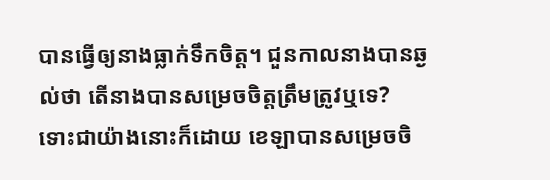បានធ្វើឲ្យនាងធ្លាក់ទឹកចិត្ត។ ជួនកាលនាងបានឆ្ងល់ថា តើនាងបានសម្រេចចិត្តត្រឹមត្រូវឬទេ? ទោះជាយ៉ាងនោះក៏ដោយ ខេឡាបានសម្រេចចិ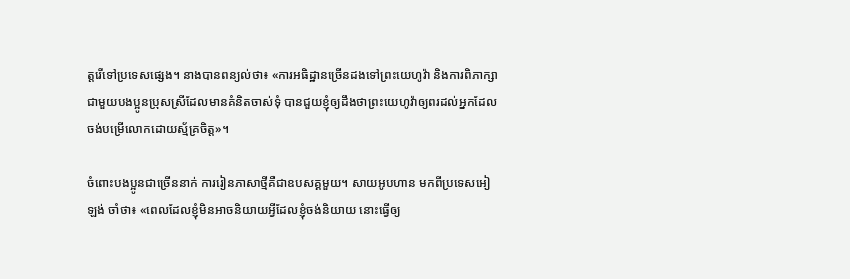ត្តរើទៅប្រទេសផ្សេង។ នាងបានពន្យល់ថា៖ «ការអធិដ្ឋានច្រើនដងទៅព្រះយេហូវ៉ា និងការពិភាក្សាជាមួយបងប្អូនប្រុសស្រីដែលមានគំនិតចាស់ទុំ បានជួយខ្ញុំឲ្យដឹងថាព្រះយេហូវ៉ាឲ្យពរដល់អ្នកដែលចង់បម្រើលោកដោយស្ម័គ្រចិត្ត»។

ចំពោះបងប្អូនជាច្រើននាក់ ការរៀនភាសាថ្មីគឺជាឧបសគ្គមួយ។ សាយអូបហាន មកពីប្រទេសអៀឡង់ ចាំថា៖ «ពេលដែលខ្ញុំមិនអាចនិយាយអ្វីដែលខ្ញុំចង់និយាយ នោះធ្វើឲ្យ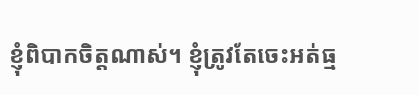ខ្ញុំពិបាកចិត្តណាស់។ ខ្ញុំត្រូវតែចេះអត់ធ្ម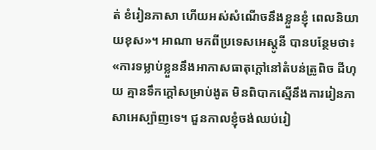ត់ ខំរៀនភាសា ហើយអស់សំណើចនឹងខ្លួនខ្ញុំ ពេលនិយាយខុស»។ អាណា មកពីប្រទេសអេស្តូនី បានបន្ថែមថា៖ «ការទម្លាប់ខ្លួននឹងអាកាសធាតុក្ដៅនៅតំបន់ត្រូពិច ដីហុយ គ្មានទឹកក្ដៅសម្រាប់ងូត មិនពិបាកស្មើនឹងការរៀនភាសាអេស្ប៉ាញទេ។ ជួនកាលខ្ញុំចង់ឈប់រៀ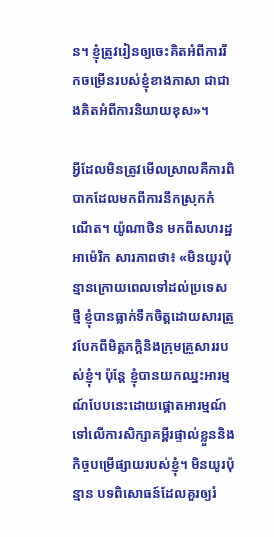ន។ ខ្ញុំត្រូវរៀនឲ្យចេះគិតអំពីការរីកចម្រើនរបស់ខ្ញុំខាងភាសា ជាជាងគិតអំពីការនិយាយខុស»។

អ្វីដែលមិនត្រូវមើលស្រាលគឺការពិបាកដែលមកពីការនឹកស្រុកកំណើត។ យ៉ូណាថិន មកពីសហរដ្ឋអាម៉េរិក សារភាពថា៖ «មិនយូរប៉ុន្មានក្រោយពេលទៅដល់ប្រទេសថ្មី ខ្ញុំបានធ្លាក់ទឹកចិត្តដោយសារត្រូវបែកពីមិត្តភក្ដិនិងក្រុមគ្រួសាររបស់ខ្ញុំ។ ប៉ុន្តែ ខ្ញុំបានយកឈ្នះអារម្មណ៍បែបនេះដោយផ្ដោតអារម្មណ៍ទៅលើការសិក្សាគម្ពីរផ្ទាល់ខ្លួននិងកិច្ចបម្រើផ្សាយរបស់ខ្ញុំ។ មិនយូរប៉ុន្មាន បទពិសោធន៍ដែលគួរឲ្យរំ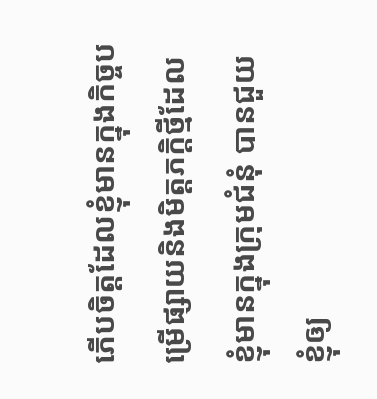ភើបចិត្តដែលខ្ញុំមានក្នុងកិច្ចបម្រើផ្សាយនិងមិត្តភក្ដិថ្មីដែលខ្ញុំមានក្នុងក្រុមជំនុំ បានជួយខ្ញុំឲ្យ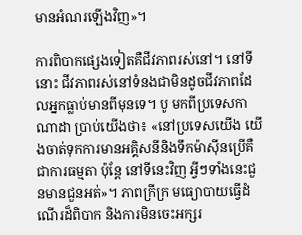មានអំណរឡើងវិញ»។

ការពិបាកផ្សេងទៀតគឺជីវភាពរស់នៅ។ នៅទីនោះ ជីវភាពរស់នៅទំនងជាមិនដូចជីវភាពដែលអ្នកធ្លាប់មានពីមុនទេ។ បូ មកពីប្រទេសកាណាដា ប្រាប់យើងថា៖ «នៅប្រទេសយើង យើងចាត់ទុកការមានអគ្គិសនីនិងទឹកម៉ាស៊ីនប្រើគឺជាការធម្មតា ប៉ុន្តែ នៅទីនេះវិញ អ្វីៗទាំងនេះជួនមានជួនអត់»។ ភាពក្រីក្រ មធ្យោបាយធ្វើដំណើរដ៏ពិបាក និងការមិនចេះអក្សរ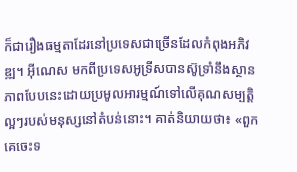ក៏ជារឿងធម្មតាដែរនៅប្រទេសជាច្រើនដែលកំពុងអភិវឌ្ឍ។ អ៊ីណេស មកពីប្រទេសអូទ្រីសបានស៊ូទ្រាំនឹងស្ថានភាពបែបនេះដោយប្រមូលអារម្មណ៍ទៅលើគុណសម្បត្ដិល្អៗរបស់មនុស្សនៅតំបន់នោះ។ គាត់និយាយថា៖ «ពួកគេចេះទ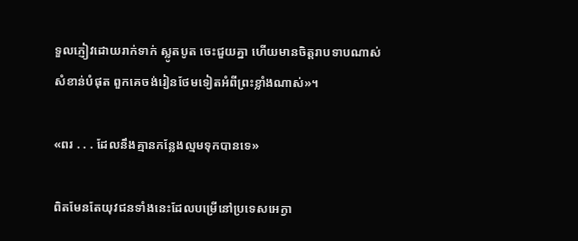ទួលភ្ញៀវដោយរាក់ទាក់ ស្លូតបូត ចេះជួយគ្នា ហើយមានចិត្តរាបទាបណាស់ សំខាន់បំផុត ពួកគេចង់រៀនថែមទៀតអំពីព្រះខ្លាំងណាស់»។

«ពរ . . . ដែលនឹងគ្មានកន្លែងល្មមទុកបានទេ»

ពិតមែនតែយុវជនទាំងនេះដែលបម្រើនៅប្រទេសអេក្វា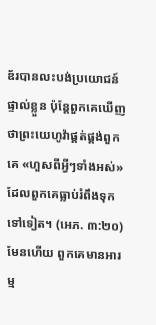ឌ័របានលះបង់ប្រយោជន៍ផ្ទាល់ខ្លួន ប៉ុន្តែពួកគេឃើញថាព្រះយេហូវ៉ាផ្គត់ផ្គង់ពួកគេ «ហួសពីអ្វីៗទាំងអស់»ដែលពួកគេធ្លាប់រំពឹងទុកទៅទៀត។ (អេភ. ៣:២០) មែនហើយ ពួកគេមានអារម្ម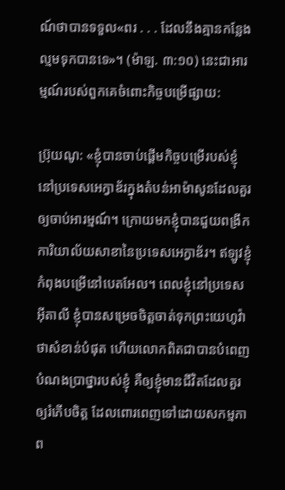ណ៍ថាបានទទួល«ពរ . . . ដែលនឹងគ្មានកន្លែងល្មមទុកបានទេ»។ (ម៉ាឡ. ៣:១០) នេះជាអារម្មណ៍របស់ពួកគេចំពោះកិច្ចបម្រើផ្សាយ:

ប៊្រុយណូ: «ខ្ញុំបានចាប់ផ្ដើមកិច្ចបម្រើរបស់ខ្ញុំនៅប្រទេសអេក្វាឌ័រក្នុងតំបន់អាម៉ាសូនដែលគួរឲ្យចាប់អារម្មណ៍។ ក្រោយមកខ្ញុំបានជួយពង្រីកការិយាល័យសាខានៃប្រទេសអេក្វាឌ័រ។ ឥឡូវខ្ញុំកំពុងបម្រើនៅបេតអែល។ ពេលខ្ញុំនៅប្រទេសអ៊ីតាលី ខ្ញុំបានសម្រេចចិត្តចាត់ទុកព្រះយេហូវ៉ាថាសំខាន់បំផុត ហើយលោកពិតជាបានបំពេញបំណងប្រាថ្នារបស់ខ្ញុំ គឺឲ្យខ្ញុំមានជីវិតដែលគួរឲ្យរំភើបចិត្ត ដែលពោរពេញទៅដោយសកម្មភាព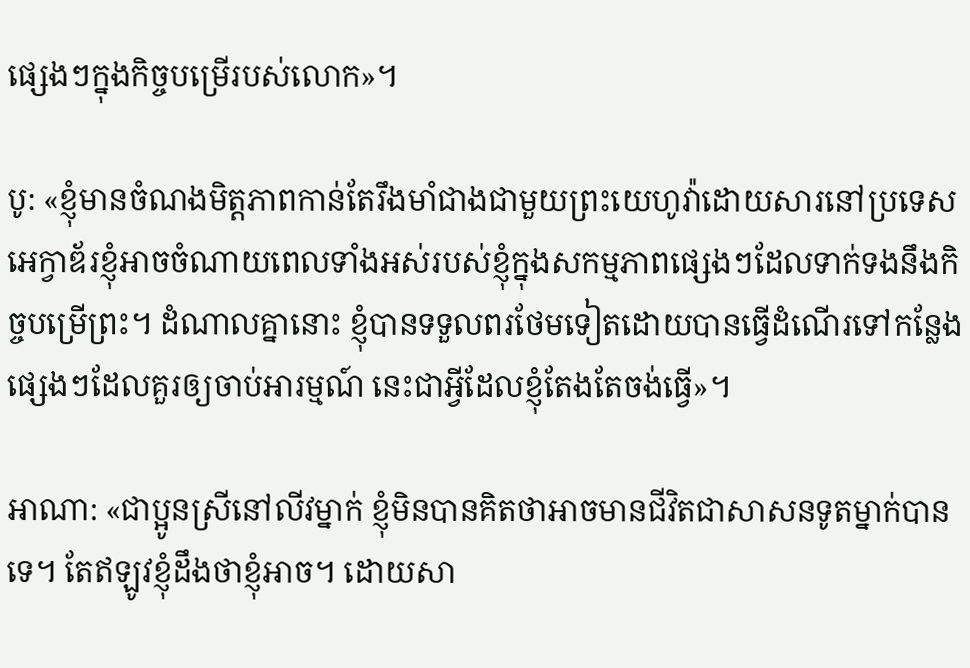ផ្សេងៗក្នុងកិច្ចបម្រើរបស់លោក»។

បូ: «ខ្ញុំមានចំណងមិត្តភាពកាន់តែរឹងមាំជាងជាមួយព្រះយេហូវ៉ាដោយសារនៅប្រទេសអេក្វាឌ័រខ្ញុំអាចចំណាយពេលទាំងអស់របស់ខ្ញុំក្នុងសកម្មភាពផ្សេងៗដែលទាក់ទងនឹងកិច្ចបម្រើព្រះ។ ដំណាលគ្នានោះ ខ្ញុំបានទទួលពរថែមទៀតដោយបានធ្វើដំណើរទៅកន្លែងផ្សេងៗដែលគួរឲ្យចាប់អារម្មណ៍ នេះជាអ្វីដែលខ្ញុំតែងតែចង់ធ្វើ»។

អាណា: «ជាប្អូនស្រីនៅលីវម្នាក់ ខ្ញុំមិនបានគិតថាអាចមានជីវិតជាសាសនទូតម្នាក់បានទេ។ តែឥឡូវខ្ញុំដឹងថាខ្ញុំអាច។ ដោយសា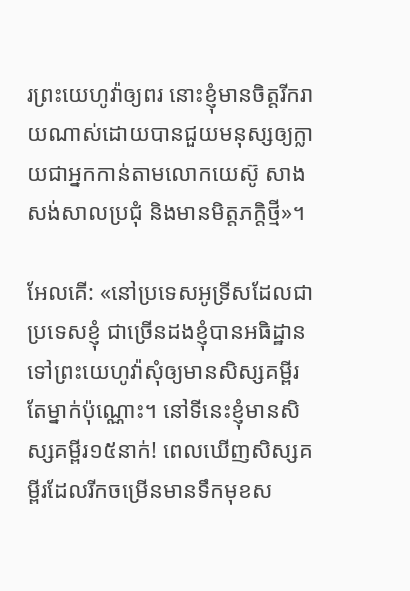រព្រះយេហូវ៉ាឲ្យពរ នោះខ្ញុំមានចិត្តរីករាយណាស់ដោយបានជួយមនុស្សឲ្យក្លាយជាអ្នកកាន់តាមលោកយេស៊ូ សាងសង់សាលប្រជុំ និងមានមិត្តភក្ដិថ្មី»។

អែលគើ: «នៅប្រទេសអូទ្រីសដែលជាប្រទេសខ្ញុំ ជាច្រើនដងខ្ញុំបានអធិដ្ឋានទៅព្រះយេហូវ៉ាសុំឲ្យមានសិស្សគម្ពីរតែម្នាក់ប៉ុណ្ណោះ។ នៅទីនេះខ្ញុំមានសិស្សគម្ពីរ១៥នាក់! ពេលឃើញសិស្សគម្ពីរដែលរីកចម្រើនមានទឹកមុខស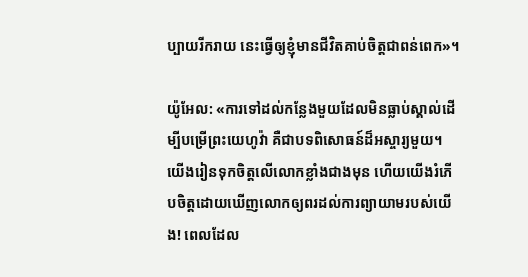ប្បាយរីករាយ នេះធ្វើឲ្យខ្ញុំមានជីវិតគាប់ចិត្តជាពន់ពេក»។

យ៉ូអែល: «ការទៅដល់កន្លែងមួយដែលមិនធ្លាប់ស្គាល់ដើម្បីបម្រើព្រះយេហូវ៉ា គឺជាបទពិសោធន៍ដ៏អស្ចារ្យមួយ។ យើងរៀនទុកចិត្តលើលោកខ្លាំងជាងមុន ហើយយើងរំភើបចិត្តដោយឃើញលោកឲ្យពរដល់ការព្យាយាមរបស់យើង! ពេលដែល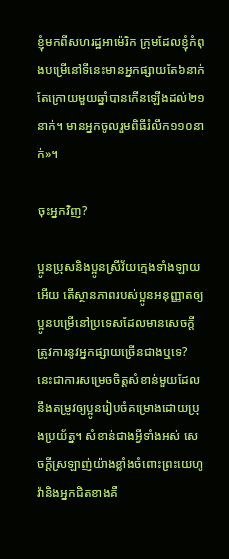ខ្ញុំមកពីសហរដ្ឋអាម៉េរិក ក្រុមដែលខ្ញុំកំពុងបម្រើនៅទីនេះមានអ្នកផ្សាយតែ៦នាក់ តែក្រោយមួយឆ្នាំបានកើនឡើងដល់២១នាក់។ មានអ្នកចូលរួមពិធីរំលឹក១១០នាក់»។

ចុះអ្នកវិញ?

ប្អូនប្រុសនិងប្អូនស្រីវ័យក្មេងទាំងឡាយអើយ តើស្ថានភាពរបស់ប្អូនអនុញ្ញាតឲ្យប្អូនបម្រើនៅប្រទេសដែលមានសេចក្ដីត្រូវការនូវអ្នកផ្សាយច្រើនជាងឬទេ? នេះជាការសម្រេចចិត្តសំខាន់មួយដែលនឹងតម្រូវឲ្យប្អូនរៀបចំគម្រោងដោយប្រុងប្រយ័ត្ន។ សំខាន់ជាងអ្វីទាំងអស់ សេចក្ដីស្រឡាញ់យ៉ាងខ្លាំងចំពោះព្រះយេហូវ៉ានិងអ្នកជិតខាងគឺ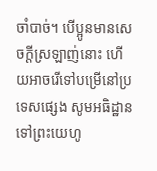ចាំបាច់។ បើប្អូនមានសេចក្ដីស្រឡាញ់នោះ ហើយអាចរើទៅបម្រើនៅប្រទេសផ្សេង សូមអធិដ្ឋានទៅព្រះយេហូ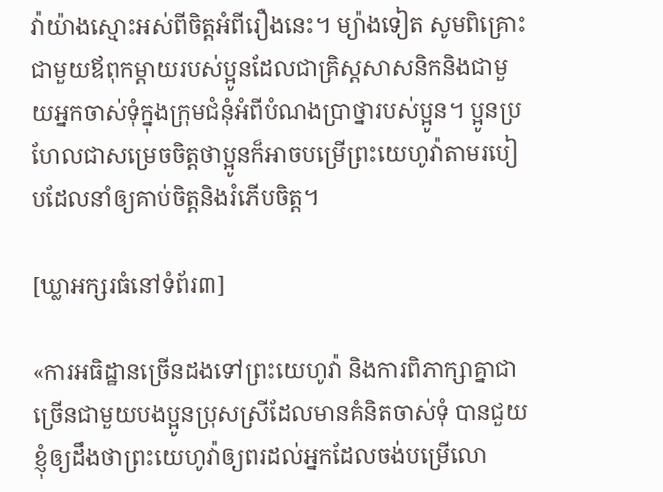វ៉ាយ៉ាងស្មោះអស់ពីចិត្តអំពីរឿងនេះ។ ម្យ៉ាងទៀត សូមពិគ្រោះជាមួយឪពុកម្ដាយរបស់ប្អូនដែលជាគ្រិស្តសាសនិកនិងជាមួយអ្នកចាស់ទុំក្នុងក្រុមជំនុំអំពីបំណងប្រាថ្នារបស់ប្អូន។ ប្អូនប្រហែលជាសម្រេចចិត្តថាប្អូនក៏អាចបម្រើព្រះយេហូវ៉ាតាមរបៀបដែលនាំឲ្យគាប់ចិត្តនិងរំភើបចិត្ត។

[ឃ្លាអក្សរធំនៅទំព័រ៣]

«ការអធិដ្ឋានច្រើនដងទៅព្រះយេហូវ៉ា និងការពិភាក្សាគ្នាជាច្រើនជាមួយបងប្អូនប្រុសស្រីដែលមានគំនិតចាស់ទុំ បានជួយខ្ញុំឲ្យដឹងថាព្រះយេហូវ៉ាឲ្យពរដល់អ្នកដែលចង់បម្រើលោ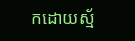កដោយស្ម័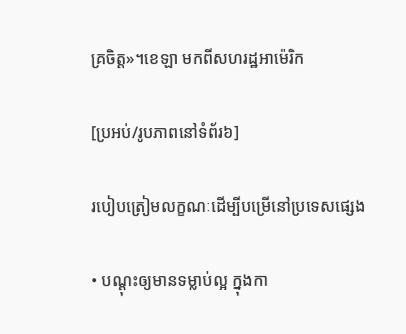គ្រចិត្ត»។ខេឡា មកពីសហរដ្ឋអាម៉េរិក

[ប្រអប់/រូបភាពនៅទំព័រ៦]

របៀបត្រៀមលក្ខណៈដើម្បីបម្រើនៅប្រទេសផ្សេង

• បណ្ដុះឲ្យមានទម្លាប់ល្អ ក្នុងកា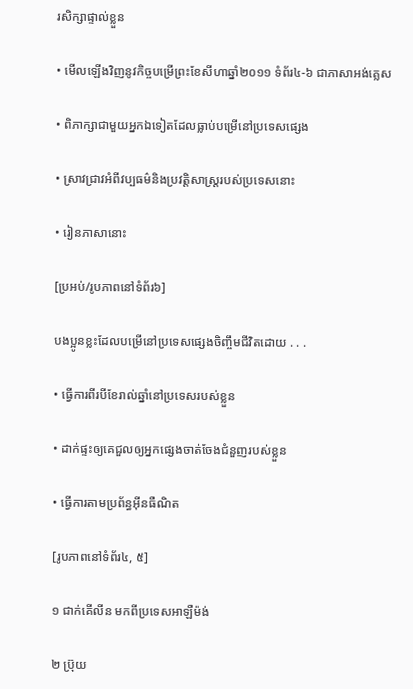រសិក្សាផ្ទាល់ខ្លួន

• មើលឡើងវិញនូវកិច្ចបម្រើព្រះខែសីហាឆ្នាំ២០១១ ទំព័រ៤-៦ ជាភាសាអង់គ្លេស

• ពិភាក្សាជាមួយអ្នកឯទៀតដែលធ្លាប់បម្រើនៅប្រទេសផ្សេង

• ស្រាវជ្រាវអំពីវប្បធម៌និងប្រវត្ដិសាស្ត្ររបស់ប្រទេសនោះ

• រៀនភាសានោះ

[ប្រអប់/រូបភាពនៅទំព័រ៦]

បងប្អូនខ្លះដែលបម្រើនៅប្រទេសផ្សេងចិញ្ចឹមជីវិតដោយ . . .

• ធ្វើការពីរបីខែរាល់ឆ្នាំនៅប្រទេសរបស់ខ្លួន

• ដាក់ផ្ទះឲ្យគេជួលឲ្យអ្នកផ្សេងចាត់ចែងជំនួញរបស់ខ្លួន

• ធ្វើការតាមប្រព័ន្ធអ៊ីនធឺណិត

[រូបភាពនៅទំព័រ៤, ៥]

១ ជាក់គើលីន មកពីប្រទេសអាឡឺម៉ង់

២ ប៊្រុយ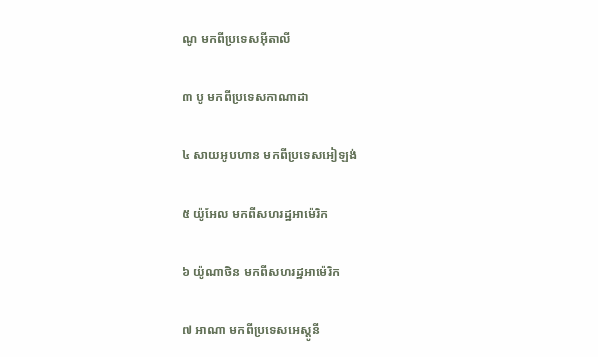ណូ មកពីប្រទេសអ៊ីតាលី

៣ បូ មកពីប្រទេសកាណាដា

៤ សាយអូបហាន មកពីប្រទេសអៀឡង់

៥ យ៉ូអែល មកពីសហរដ្ឋអាម៉េរិក

៦ យ៉ូណាថិន មកពីសហរដ្ឋអាម៉េរិក

៧ អាណា មកពីប្រទេសអេស្តូនី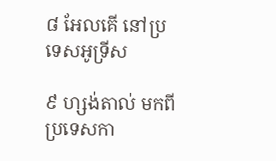៨ អែលគើ នៅប្រទេសអូទ្រីស

៩ ហ្សង់តាល់ មកពីប្រទេសកា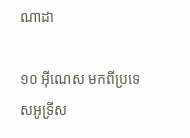ណាដា

១០ អ៊ីណេស មកពីប្រទេសអូទ្រីស